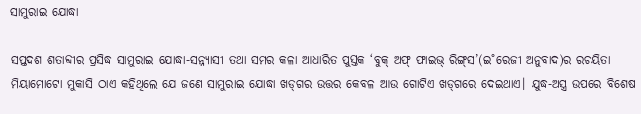ସାମୁରାଇ ଯୋଦ୍ଧା

ସପ୍ତଦଶ ଶତାବ୍ଦୀର ପ୍ରସିଦ୍ଧ ସାମୁରାଇ ଯୋଦ୍ଧା-ସନ୍ନ୍ୟାସୀ ତଥା ସମର କଳା ଆଧାରିତ ପୁସ୍ତକ ‘ବୁକ୍‌ ଅଫ୍‌ ଫାଇଭ୍‌ ରିଙ୍ଗ୍‌ସ’(ଇ˚ରେଜୀ ଅନୁବାଦ)ର ରଚୟିତା ମିୟାମୋଟୋ ମୁକାସି ଠାଏ କହିଥିଲେ ଯେ ଜଣେ ସାମୁରାଇ ଯୋଦ୍ଧା ଖଡ୍‌ଗର ଉତ୍ତର କେବଳ ଆଉ ଗୋଟିଏ ଖଡ୍‌ଗରେ ଦେଇଥାଏ। ଯୁଦ୍ଧ-ଅସ୍ତ୍ର ଉପରେ ବିଶେଷ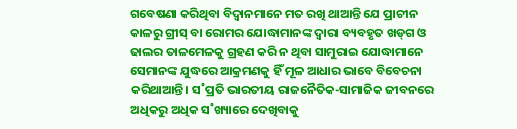ଗବେଷଣା କରିଥିବା ବିଦ୍ବାନମାନେ ମତ ରଖି ଥାଆନ୍ତି ଯେ ପ୍ରାଚୀନ କାଳରୁ ଗ୍ରୀସ୍‌ ବା ରୋମର ଯୋଦ୍ଧାମାନଙ୍କ ଦ୍ବାରା ବ୍ୟବହୃତ ଖଡ୍‌ଗ ଓ ଢାଲର ତାଳମେଳକୁ ଗ୍ରହଣ କରି ନ ଥିବା ସାମୁରାଇ ଯୋଦ୍ଧାମାନେ ସେମାନଙ୍କ ଯୁଦ୍ଧରେ ଆକ୍ରମଣକୁ ହିଁ ମୂଳ ଆଧାର ଭାବେ ବିବେଚନା କରିଥାଆନ୍ତି। ସ˚ପ୍ରତି ଭାରତୀୟ ରାଜନୈତିକ-ସାମାଜିକ ଜୀବନରେ ଅଧିକରୁ ଅଧିକ ସ˚ଖ୍ୟାରେ ଦେଖିବାକୁ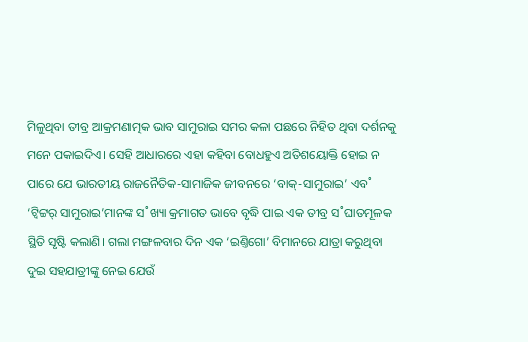ମିଳୁଥିବା ତୀବ୍ର ଆକ୍ରମଣାତ୍ମକ ଭାବ ସାମୁରାଇ ସମର କଳା ପଛରେ ନିହିତ ଥିବା ଦର୍ଶନକୁ ମନେ ପକାଇଦିଏ। ସେହି ଆଧାରରେ ଏହା କହିବା ବୋଧହୁଏ ଅତିଶୟୋକ୍ତି ହୋଇ ନ ପାରେ ଯେ ଭାରତୀୟ ରାଜନୈତିକ-ସାମାଜିକ ଜୀବନରେ ‘ବାକ୍‌-ସାମୁରାଇ’ ଏବ˚ ‘ଟ୍ବିଟ୍ଟର‌୍‌ ସାମୁରାଇ’ମାନଙ୍କ ସ˚ଖ୍ୟା କ୍ରମାଗତ ଭାବେ ବୃଦ୍ଧି ପାଇ ଏକ ତୀବ୍ର ସ˚ଘାତମୂଳକ ସ୍ଥିତି ସୃଷ୍ଟି କଲାଣି। ଗଲା ମଙ୍ଗଳବାର ଦିନ ଏକ ‘ଇଣ୍ତିଗୋ’ ବିମାନରେ ଯାତ୍ରା କରୁଥିବା ଦୁଇ ସହଯାତ୍ରୀଙ୍କୁ ନେଇ ଯେଉଁ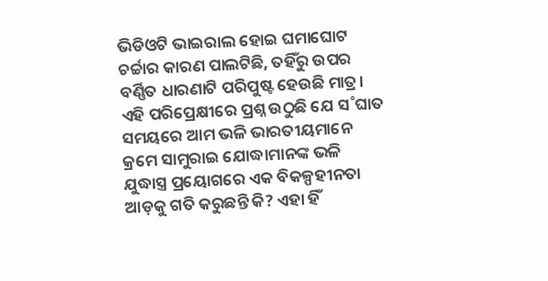ଭିଡିଓଟି ଭାଇରାଲ ହୋଇ ଘମାଘୋଟ ଚର୍ଚ୍ଚାର କାରଣ ପାଲଟିଛି, ତହିଁରୁ ଉପର ବର୍ଣ୍ଣିତ ଧାରଣାଟି ପରିପୁଷ୍ଟ ହେଉଛି ମାତ୍ର। ଏହି ପରିପ୍ରେକ୍ଷୀରେ ପ୍ରଶ୍ନ ଉଠୁଛି ଯେ ସ˚ଘାତ ସମୟରେ ଆମ ଭଳି ଭାରତୀୟମାନେ କ୍ରମେ ସାମୁରାଇ ଯୋଦ୍ଧାମାନଙ୍କ ଭଳି ଯୁଦ୍ଧାସ୍ତ୍ର ପ୍ରୟୋଗରେ ଏକ ବିକଳ୍ପହୀନତା ଆଡ଼କୁ ଗତି କରୁଛନ୍ତି କି? ଏହା ହିଁ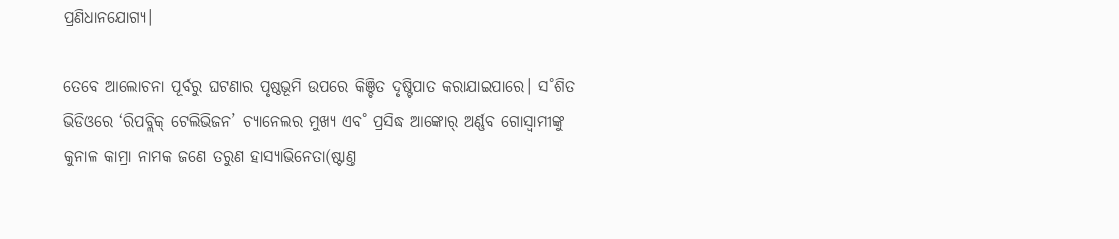ପ୍ରଣିଧାନଯୋଗ୍ୟ।

ତେବେ ଆଲୋଚନା ପୂର୍ବରୁ ଘଟଣାର ପୃଷ୍ଠଭୂମି ଉପରେ କିଞ୍ଚିତ ଦୃଷ୍ଟିପାତ କରାଯାଇପାରେ। ସ˚ଶିତ ଭିଡିଓରେ ‘ରିପବ୍ଲିକ୍‌ ଟେଲିଭିଜନ’ ଚ୍ୟାନେଲର ମୁଖ୍ୟ ଏବ˚ ପ୍ରସିଦ୍ଧ ଆଙ୍କୋର‌୍‌ ଅର୍ଣ୍ଣବ ଗୋସ୍ବାମୀଙ୍କୁ କୁନାଳ କାମ୍ରା ନାମକ ଜଣେ ତରୁଣ ହାସ୍ୟାଭିନେତା(ଷ୍ଟାଣ୍ତ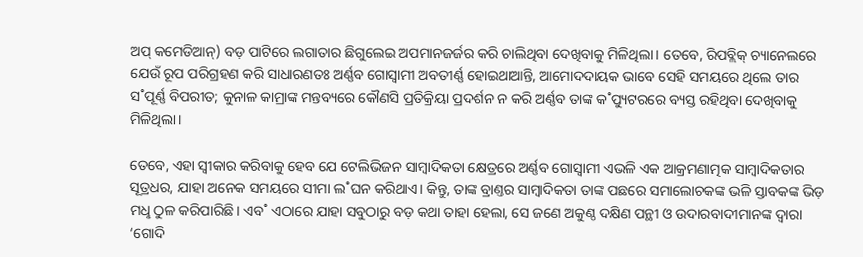ଅପ୍‌ କମେଡିଆନ୍‌) ବଡ଼ ପାଟିରେ ଲଗାତାର ଛିଗୁଲେଇ ଅପମାନଜର୍ଜର କରି ଚାଲିଥିବା ଦେଖିବାକୁ ମିଳିଥିଲା। ତେବେ, ରିପବ୍ଲିକ୍‌ ଚ୍ୟାନେଲରେ ଯେଉଁ ରୂପ ପରିଗ୍ରହଣ କରି ସାଧାରଣତଃ ଅର୍ଣ୍ଣବ ଗୋସ୍ବାମୀ ଅବତୀର୍ଣ୍ଣ ହୋଇଥାଆନ୍ତି, ଆମୋଦଦାୟକ ଭାବେ ସେହି ସମୟରେ ଥିଲେ ତାର ସ˚ପୂର୍ଣ୍ଣ ବିପରୀତ; କୁନାଳ କାମ୍ରାଙ୍କ ମନ୍ତବ୍ୟରେ କୌଣସି ପ୍ରତିକ୍ରିୟା ପ୍ରଦର୍ଶନ ନ କରି ଅର୍ଣ୍ଣବ ତାଙ୍କ କ˚ପ୍ୟୁଟରରେ ବ୍ୟସ୍ତ ରହିଥିବା ଦେଖିବାକୁ ମିଳିଥିଲା।

ତେବେ, ଏହା ସ୍ବୀକାର କରିବାକୁ ହେବ ଯେ ଟେଲିଭିଜନ ସାମ୍ବାଦିକତା କ୍ଷେତ୍ରରେ ଅର୍ଣ୍ଣବ ଗୋସ୍ବାମୀ ଏଭଳି ଏକ ଆକ୍ରମଣାତ୍ମକ ସାମ୍ବାଦିକତାର ସୂତ୍ରଧର, ଯାହା ଅନେକ ସମୟରେ ସୀମା ଲ˚ଘନ କରିଥାଏ। କିନ୍ତୁ, ତାଙ୍କ ବ୍ରାଣ୍ତର ସାମ୍ବାଦିକତା ତାଙ୍କ ପଛରେ ସମାଲୋଚକଙ୍କ ଭଳି ସ୍ତାବକଙ୍କ ଭିଡ଼ ମଧୢ ଠୁଳ କରିପାରିଛି। ଏବ˚ ଏଠାରେ ଯାହା ସବୁଠାରୁ ବଡ଼ କଥା ତାହା ହେଲା, ସେ ଜଣେ ଅକୁଣ୍ଠ ଦକ୍ଷିଣ ପନ୍ଥୀ ଓ ଉଦାରବାଦୀମାନଙ୍କ ଦ୍ବାରା ‘ଗୋଦି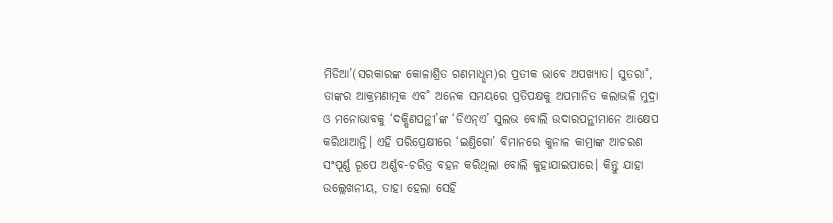ମିଡିଆ’(ସରକାରଙ୍କ କୋଳାଶ୍ରିତ ଗଣମାଧୢମ)ର ପ୍ରତୀକ ଭାବେ ଅପଖ୍ୟାତ। ସୁତରା˚, ତାଙ୍କର ଆକ୍ରମଣାତ୍ମକ ଏବ˚ ଅନେକ ସମୟରେ ପ୍ରତିପକ୍ଷକୁ ଅପମାନିତ କଲାଭଳି ମୁଦ୍ରା ଓ ମନୋଭାବକୁ ‘ଦକ୍ଷିଣପନ୍ଥୀ’ଙ୍କ ‘ଡିଏନ୍‌ଏ’ ସୁଲଭ ବୋଲି ଉଦାରପନ୍ଥୀମାନେ ଆ‌କ୍ଷେପ କରିଥାଆନ୍ତି। ଏହି ପରିପ୍ରେକ୍ଷୀରେ ‘ଇଣ୍ତିଗୋ’ ବିମାନରେ କୁନାଳ କାମ୍ରାଙ୍କ ଆଚରଣ ସଂପୂର୍ଣ୍ଣ ରୂପେ ଅର୍ଣ୍ଣବ-ଚରିତ୍ର ବହନ କରିଥିଲା ବୋଲି କୁହାଯାଇପାରେ। କିନ୍ତୁ ଯାହା ଉଲ୍ଲେଖନୀୟ, ତାହା ହେଲା ସେହି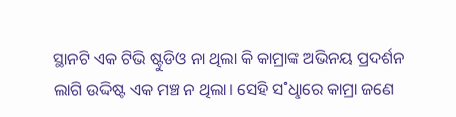ସ୍ଥାନଟି ଏକ ଟିଭି ଷ୍ଟୁଡିଓ ନା ଥିଲା କି କାମ୍ରାଙ୍କ ଅଭିନୟ ପ୍ରଦର୍ଶନ ଲାଗି ଉଦ୍ଦିଷ୍ଟ ଏକ ମଞ୍ଚ ନ ଥିଲା। ସେହି ସ˚ଧୢାରେ କାମ୍ରା ଜଣେ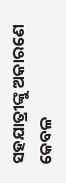ସହଯାତ୍ରୀଙ୍କୁ ଅକାରଣେ କେବଳ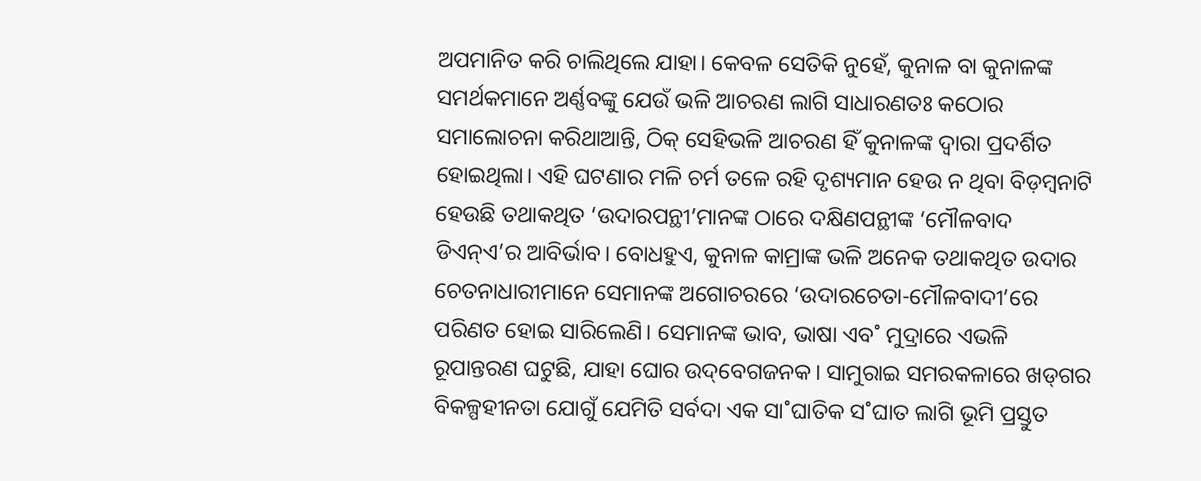ଅପମାନିତ କରି ଚାଲିଥିଲେ ଯାହା। କେବଳ ସେତିକି ନୁହେଁ, କୁନାଳ ବା କୁନାଳଙ୍କ ସମର୍ଥକମାନେ ଅର୍ଣ୍ଣବଙ୍କୁ ଯେଉଁ ଭଳି ଆଚରଣ ଲାଗି ସାଧାରଣତଃ କଠୋର ସମାଲୋଚନା କରିଥାଆନ୍ତି, ଠିକ୍‌ ସେହିଭଳି ଆଚରଣ ହିଁ କୁନାଳଙ୍କ ଦ୍ବାରା ପ୍ରଦର୍ଶିତ ହୋଇଥିଲା। ଏହି ଘଟଣାର ମଳି ଚର୍ମ ତଳେ ରହି ଦୃଶ୍ୟମାନ ହେଉ ନ ଥିବା ବିଡ଼ମ୍ବନାଟି ହେଉଛି ତଥାକଥିତ ‘ଉଦାରପନ୍ଥୀ’ମାନଙ୍କ ଠାରେ ଦକ୍ଷିଣପନ୍ଥୀଙ୍କ ‘ମୌଳବାଦ ଡିଏନ୍‌ଏ’ର ଆବିର୍ଭାବ। ବୋଧହୁଏ, କୁନାଳ କାମ୍ରାଙ୍କ ଭଳି ଅନେକ ତଥାକଥିତ ଉଦାର ଚେତନାଧାରୀମାନେ ସେମାନଙ୍କ ଅଗୋଚରରେ ‘ଉଦାରଚେତା-ମୌଳବାଦୀ’ରେ ପରିଣତ ହୋଇ ସାରିଲେଣି। ସେମାନଙ୍କ ଭାବ, ଭାଷା ଏବ˚ ମୁଦ୍ରାରେ ଏଭଳି ରୂପାନ୍ତରଣ ଘଟୁଛି, ଯାହା ଘୋର ଉଦ୍‌ବେଗଜନକ। ସାମୁରାଇ ସମରକଳାରେ ଖଡ୍‌ଗର ବିକଳ୍ପହୀନତା ଯୋଗୁଁ ଯେମିତି ସର୍ବଦା ଏକ ସା˚ଘାତିକ ସ˚ଘାତ ଲାଗି ଭୂମି ପ୍ରସ୍ତୁତ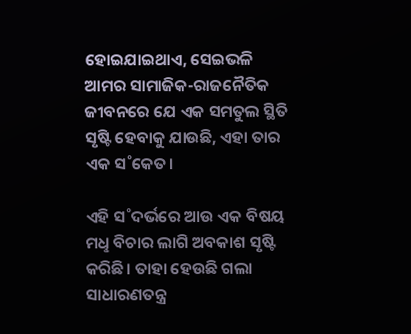ହୋଇଯାଇଥାଏ, ସେଇଭଳି ଆମର ସାମାଜିକ-ରାଜନୈତିକ ଜୀବନରେ ଯେ ଏକ ସମତୁଲ ସ୍ଥିତି ସୃଷ୍ଟି ହେବାକୁ ଯାଉଛି, ଏହା ତାର ଏକ ସ˚କେତ।

ଏହି ସ˚ଦର୍ଭରେ ଆଉ ଏକ ବିଷୟ ମଧୢ ବିଚାର ଲାଗି ଅବକାଶ ସୃଷ୍ଟି କରିଛି। ତାହା ହେଉଛି ଗଲା ସାଧାରଣତନ୍ତ୍ର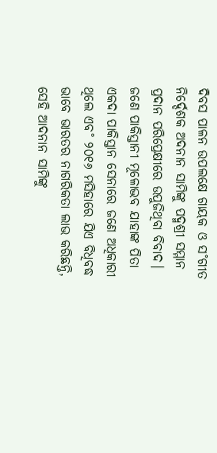ଦିବସ ପାଳନ ଉପଲକ୍ଷେ ଗାୟକ ଓ ସ˚ଗୀତ ନିର୍ଦ୍ଦେଶକ ଅଦନାନ ସାମିଙ୍କୁ ପଦ୍ମଶ୍ରୀ ସମ୍ମାନ ପ୍ରଦାନ ପରିପ୍ରେକ୍ଷୀରେ ଉପୁଜିଥିବା ବିବାଦ। ଜଣେ ପାକିସ୍ତାନୀ ମୂଳୋଦ୍ଭବ ଯାହାଙ୍କ ପିତା ଏକଦା ପାକିସ୍ତାନ ସେନାରେ ଜଣେ ଅଧିକାରୀ ଥିଲେ ଏବ˚ ୨୦୧୬ ମସିହାରେ ଯିଏ ବିଧିବଦ୍ଧ ଭାବେ ଭାରତର ନାଗରିକତା ଲାଭ କରିଛନ୍ତି, ସେହି ଆଦନାନ ସାମିଙ୍କୁ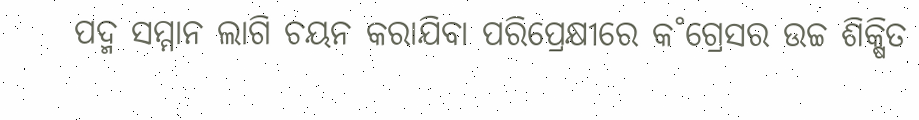ପଦ୍ମ ସମ୍ମାନ ଲାଗି ଚୟନ କରାଯିବା ପରିପ୍ରେକ୍ଷୀରେ କ˚ଗ୍ରେସର ଉଚ୍ଚ ଶିକ୍ଷିତ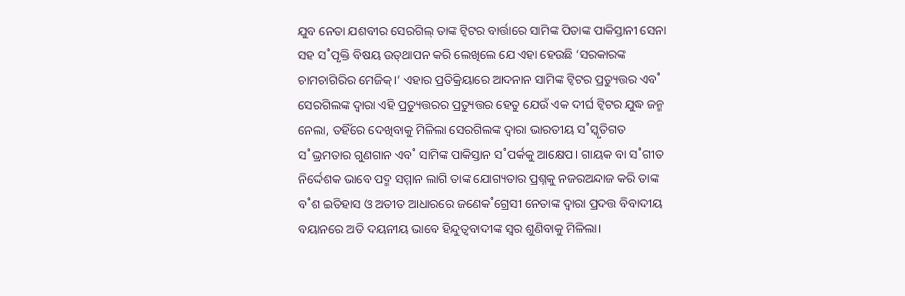ଯୁବ ନେତା ଯଶବୀର ସେରଗିଲ୍‌ ତାଙ୍କ ଟ୍ବିଟର ବାର୍ତ୍ତାରେ ସାମିଙ୍କ ପିତାଙ୍କ ପାକିସ୍ତାନୀ ସେନା ସହ ସ˚ପୃକ୍ତି ବିଷୟ ଉତ୍‌ଥାପନ କରି ଲେଖିଲେ ଯେ ଏହା ହେଉଛି ‘ସରକାରଙ୍କ ଚାମଚାଗିରିର ମେଜିକ୍‌।’ ଏହାର ପ୍ରତିକ୍ରିୟାରେ ଆଦନାନ ସାମିଙ୍କ ଟ୍ବିଟର ପ୍ରତ୍ୟୁତ୍ତର ଏବ˚ ସେରଗିଲଙ୍କ ଦ୍ବାରା ଏହି ପ୍ରତ୍ୟୁତ୍ତରର ପ୍ରତ୍ୟୁତ୍ତର ହେତୁ ଯେଉଁ ଏକ ଦୀର୍ଘ ଟ୍ବିଟର ଯୁଦ୍ଧ ଜନ୍ମ ନେଲା, ତହିଁରେ ଦେଖିବାକୁ ମିଳିଲା ସେରଗିଲଙ୍କ ଦ୍ବାରା ଭାରତୀୟ ସ˚ସ୍କୃତିଗତ ସ˚ଭ୍ରମତାର ଗୁଣଗାନ ଏବ˚ ସାମିଙ୍କ ପାକିସ୍ତାନ ସ˚ପର୍କକୁ ଆକ୍ଷେପ। ଗାୟକ ବା ସ˚ଗୀତ ନିର୍ଦ୍ଦେଶକ ଭାବେ ପଦ୍ମ ସମ୍ମାନ ଲାଗି ତାଙ୍କ ଯୋଗ୍ୟତାର ପ୍ରଶ୍ନକୁ ନଜରଅନ୍ଦାଜ କରି ତାଙ୍କ ବ˚ଶ ଇତିହାସ ଓ ଅତୀତ ଆଧାରରେ ଜଣେକ˚ଗ୍ରେସୀ ନେତାଙ୍କ ଦ୍ବାରା ପ୍ରଦତ୍ତ ବିବାଦୀୟ ବୟାନରେ ଅତି ଦୟନୀୟ ଭାବେ ହିନ୍ଦୁତ୍ବବାଦୀଙ୍କ ସ୍ବର ଶୁଣିବାକୁ ମିଳିଲା।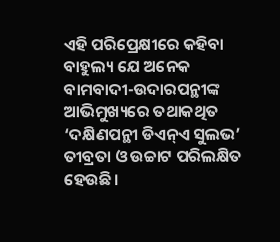ଏହି ପରିପ୍ରେକ୍ଷୀରେ କହିବା ବାହୁଲ୍ୟ ଯେ ଅନେକ ବାମବାଦୀ-ଉଦାରପନ୍ଥୀଙ୍କ ଆଭିମୁଖ୍ୟରେ ତଥାକଥିତ ‘ଦକ୍ଷିଣପନ୍ଥୀ ଡିଏନ୍‌ଏ ସୁଲଭ’ ତୀବ୍ରତା ଓ ଉଚ୍ଚାଟ ପରିଲକ୍ଷିତ ହେଉଛି।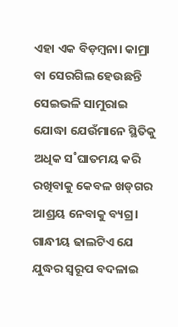ଏହା ଏକ ବିଡ଼ମ୍ବନା। କାମ୍ରା ବା ସେରଗିଲ ହେଉଛନ୍ତି ସେଇଭଳି ସାମୁରାଇ ଯୋଦ୍ଧା ଯେଉଁମାନେ ସ୍ଥିତିକୁ ଅଧିକ ସ˚ଘାତମୟ କରି ରଖିବାକୁ କେବଳ ଖଡ୍‌ଗର ଆଶ୍ରୟ ନେବାକୁ ବ୍ୟଗ୍ର। ଗାନ୍ଧୀୟ ଢାଲଟିଏ ଯେ ଯୁଦ୍ଧର ସ୍ବରୂପ ବଦଳାଇ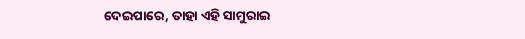ଦେଇପାରେ, ତାହା ଏହି ସାମୁରାଇ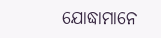ଯୋଦ୍ଧାମାନେ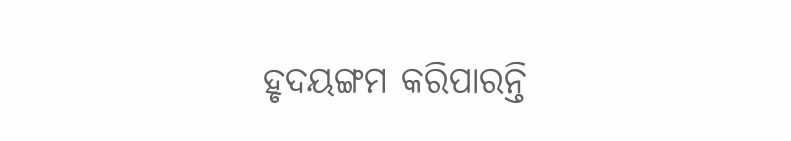ହୃଦୟଙ୍ଗମ କରିପାରନ୍ତି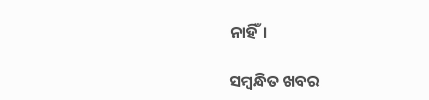ନାହିଁ।

ସମ୍ବନ୍ଧିତ ଖବର